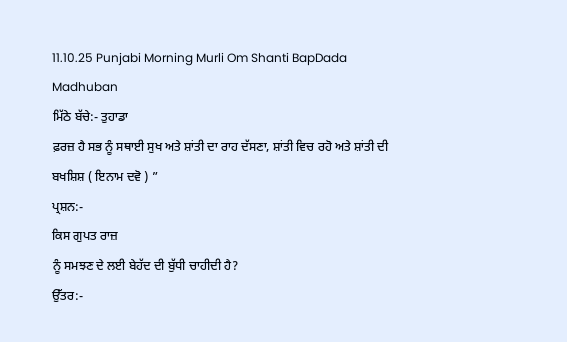11.10.25 Punjabi Morning Murli Om Shanti BapDada Madhuban
ਮਿੱਠੇ ਬੱਚੇ:- ਤੁਹਾਡਾ
ਫ਼ਰਜ਼ ਹੈ ਸਭ ਨੂੰ ਸਥਾਈ ਸੁਖ ਅਤੇ ਸ਼ਾਂਤੀ ਦਾ ਰਾਹ ਦੱਸਣਾ, ਸ਼ਾਂਤੀ ਵਿਚ ਰਹੋ ਅਤੇ ਸ਼ਾਂਤੀ ਦੀ
ਬਖਸ਼ਿਸ਼ ( ਇਨਾਮ ਦਵੋ ) ”
ਪ੍ਰਸ਼ਨ:-
ਕਿਸ ਗੁਪਤ ਰਾਜ਼
ਨੂੰ ਸਮਝਣ ਦੇ ਲਈ ਬੇਹੱਦ ਦੀ ਬੁੱਧੀ ਚਾਹੀਦੀ ਹੈ?
ਉੱਤਰ:-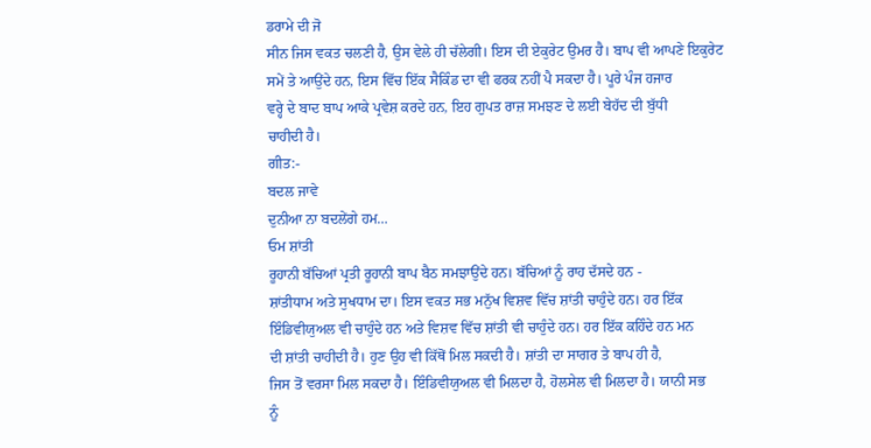ਡਰਾਮੇ ਦੀ ਜੋ
ਸੀਨ ਜਿਸ ਵਕਤ ਚਲਣੀ ਹੈ, ਉਸ ਵੇਲੇ ਹੀ ਚੱਲੇਗੀ। ਇਸ ਦੀ ਏਕੁਰੇਟ ਉਮਰ ਹੈ। ਬਾਪ ਵੀ ਆਪਣੇ ਇਕੁਰੇਟ
ਸਮੇਂ ਤੇ ਆਉਂਦੇ ਹਨ, ਇਸ ਵਿੱਚ ਇੱਕ ਸੈਕਿੰਡ ਦਾ ਵੀ ਫਰਕ ਨਹੀਂ ਪੈ ਸਕਦਾ ਹੈ। ਪੂਰੇ ਪੰਜ ਹਜਾਰ
ਵਰ੍ਹੇ ਦੇ ਬਾਦ ਬਾਪ ਆਕੇ ਪ੍ਰਵੇਸ਼ ਕਰਦੇ ਹਨ, ਇਹ ਗੁਪਤ ਰਾਜ਼ ਸਮਝਣ ਦੇ ਲਈ ਬੇਹੱਦ ਦੀ ਬੁੱਧੀ
ਚਾਹੀਦੀ ਹੈ।
ਗੀਤ:-
ਬਦਲ ਜਾਵੇ
ਦੁਨੀਆ ਨਾ ਬਦਲੇਂਗੇ ਹਮ…
ਓਮ ਸ਼ਾਂਤੀ
ਰੂਹਾਨੀ ਬੱਚਿਆਂ ਪ੍ਰਤੀ ਰੂਹਾਨੀ ਬਾਪ ਬੈਠ ਸਮਝਾਉਂਦੇ ਹਨ। ਬੱਚਿਆਂ ਨੂੰ ਰਾਹ ਦੱਸਦੇ ਹਨ -
ਸ਼ਾਂਤੀਧਾਮ ਅਤੇ ਸੁਖਧਾਮ ਦਾ। ਇਸ ਵਕਤ ਸਭ ਮਨੁੱਖ ਵਿਸ਼ਵ ਵਿੱਚ ਸ਼ਾਂਤੀ ਚਾਹੁੰਦੇ ਹਨ। ਹਰ ਇੱਕ
ਇੰਡਿਵੀਯੁਅਲ ਵੀ ਚਾਹੁੰਦੇ ਹਨ ਅਤੇ ਵਿਸ਼ਵ ਵਿੱਚ ਸ਼ਾਂਤੀ ਵੀ ਚਾਹੁੰਦੇ ਹਨ। ਹਰ ਇੱਕ ਕਹਿੰਦੇ ਹਨ ਮਨ
ਦੀ ਸ਼ਾਂਤੀ ਚਾਹੀਦੀ ਹੈ। ਹੁਣ ਉਹ ਵੀ ਕਿੱਥੋਂ ਮਿਲ ਸਕਦੀ ਹੈ। ਸ਼ਾਂਤੀ ਦਾ ਸਾਗਰ ਤੇ ਬਾਪ ਹੀ ਹੈ,
ਜਿਸ ਤੋਂ ਵਰਸਾ ਮਿਲ ਸਕਦਾ ਹੈ। ਇੰਡਿਵੀਯੁਅਲ ਵੀ ਮਿਲਦਾ ਹੈ, ਹੋਲਸੇਲ ਵੀ ਮਿਲਦਾ ਹੈ। ਯਾਨੀ ਸਭ
ਨੂੰ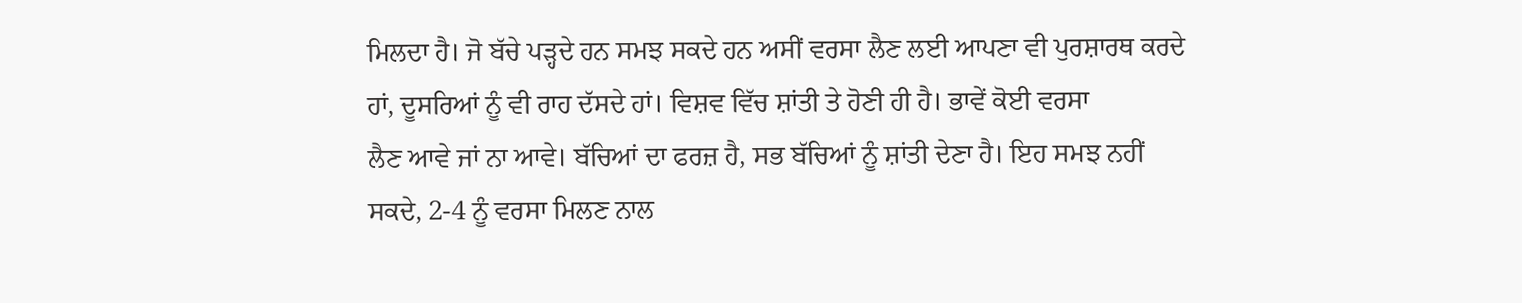ਮਿਲਦਾ ਹੈ। ਜੋ ਬੱਚੇ ਪੜ੍ਹਦੇ ਹਨ ਸਮਝ ਸਕਦੇ ਹਨ ਅਸੀਂ ਵਰਸਾ ਲੈਣ ਲਈ ਆਪਣਾ ਵੀ ਪੁਰਸ਼ਾਰਥ ਕਰਦੇ
ਹਾਂ, ਦੂਸਰਿਆਂ ਨੂੰ ਵੀ ਰਾਹ ਦੱਸਦੇ ਹਾਂ। ਵਿਸ਼ਵ ਵਿੱਚ ਸ਼ਾਂਤੀ ਤੇ ਹੋਣੀ ਹੀ ਹੈ। ਭਾਵੇਂ ਕੋਈ ਵਰਸਾ
ਲੈਣ ਆਵੇ ਜਾਂ ਨਾ ਆਵੇ। ਬੱਚਿਆਂ ਦਾ ਫਰਜ਼ ਹੈ, ਸਭ ਬੱਚਿਆਂ ਨੂੰ ਸ਼ਾਂਤੀ ਦੇਣਾ ਹੈ। ਇਹ ਸਮਝ ਨਹੀਂ
ਸਕਦੇ, 2-4 ਨੂੰ ਵਰਸਾ ਮਿਲਣ ਨਾਲ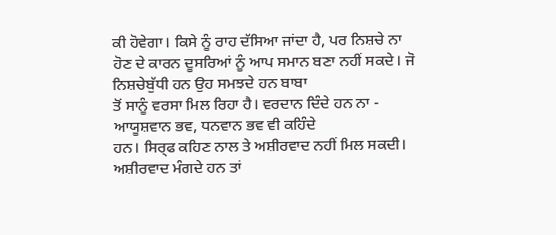ਕੀ ਹੋਵੇਗਾ। ਕਿਸੇ ਨੂੰ ਰਾਹ ਦੱਸਿਆ ਜਾਂਦਾ ਹੈ, ਪਰ ਨਿਸ਼ਚੇ ਨਾ
ਹੋਣ ਦੇ ਕਾਰਨ ਦੂਸਰਿਆਂ ਨੂੰ ਆਪ ਸਮਾਨ ਬਣਾ ਨਹੀਂ ਸਕਦੇ। ਜੋ ਨਿਸ਼ਚੇਬੁੱਧੀ ਹਨ ਉਹ ਸਮਝਦੇ ਹਨ ਬਾਬਾ
ਤੋਂ ਸਾਨੂੰ ਵਰਸਾ ਮਿਲ ਰਿਹਾ ਹੈ। ਵਰਦਾਨ ਦਿੰਦੇ ਹਨ ਨਾ - ਆਯੂਸ਼ਵਾਨ ਭਵ, ਧਨਵਾਨ ਭਵ ਵੀ ਕਹਿੰਦੇ
ਹਨ। ਸਿਰ੍ਫ ਕਹਿਣ ਨਾਲ ਤੇ ਅਸ਼ੀਰਵਾਦ ਨਹੀਂ ਮਿਲ ਸਕਦੀ। ਅਸ਼ੀਰਵਾਦ ਮੰਗਦੇ ਹਨ ਤਾਂ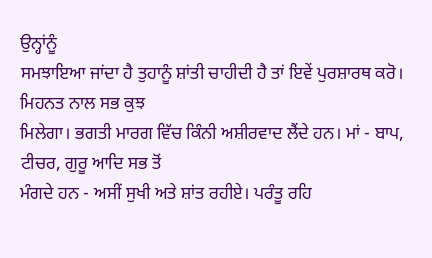ਉਨ੍ਹਾਂਨੂੰ
ਸਮਝਾਇਆ ਜਾਂਦਾ ਹੈ ਤੁਹਾਨੂੰ ਸ਼ਾਂਤੀ ਚਾਹੀਦੀ ਹੈ ਤਾਂ ਇਵੇਂ ਪੁਰਸ਼ਾਰਥ ਕਰੋ। ਮਿਹਨਤ ਨਾਲ ਸਭ ਕੁਝ
ਮਿਲੇਗਾ। ਭਗਤੀ ਮਾਰਗ ਵਿੱਚ ਕਿੰਨੀ ਅਸ਼ੀਰਵਾਦ ਲੈਂਦੇ ਹਨ। ਮਾਂ - ਬਾਪ, ਟੀਚਰ, ਗੁਰੂ ਆਦਿ ਸਭ ਤੋਂ
ਮੰਗਦੇ ਹਨ - ਅਸੀਂ ਸੁਖੀ ਅਤੇ ਸ਼ਾਂਤ ਰਹੀਏ। ਪਰੰਤੂ ਰਹਿ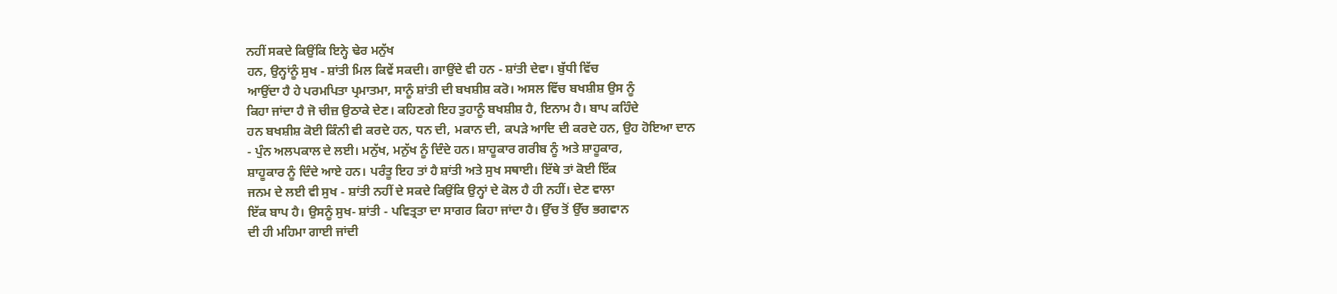ਨਹੀਂ ਸਕਦੇ ਕਿਉਂਕਿ ਇਨ੍ਹੇ ਢੇਰ ਮਨੁੱਖ
ਹਨ, ਉਨ੍ਹਾਂਨੂੰ ਸੁਖ - ਸ਼ਾਂਤੀ ਮਿਲ ਕਿਵੇਂ ਸਕਦੀ। ਗਾਉਂਦੇ ਵੀ ਹਨ - ਸ਼ਾਂਤੀ ਦੇਵਾ। ਬੁੱਧੀ ਵਿੱਚ
ਆਉਂਦਾ ਹੈ ਹੇ ਪਰਮਪਿਤਾ ਪ੍ਰਮਾਤਮਾ, ਸਾਨੂੰ ਸ਼ਾਂਤੀ ਦੀ ਬਖਸ਼ੀਸ਼ ਕਰੋ। ਅਸਲ ਵਿੱਚ ਬਖਸ਼ੀਸ਼ ਉਸ ਨੂੰ
ਕਿਹਾ ਜਾਂਦਾ ਹੈ ਜੋ ਚੀਜ਼ ਉਠਾਕੇ ਦੇਣ। ਕਹਿਣਗੇ ਇਹ ਤੁਹਾਨੂੰ ਬਖਸ਼ੀਸ਼ ਹੈ, ਇਨਾਮ ਹੈ। ਬਾਪ ਕਹਿੰਦੇ
ਹਨ ਬਖਸ਼ੀਸ਼ ਕੋਈ ਕਿੰਨੀ ਵੀ ਕਰਦੇ ਹਨ, ਧਨ ਦੀ, ਮਕਾਨ ਦੀ, ਕਪੜੇ ਆਦਿ ਦੀ ਕਰਦੇ ਹਨ, ਉਹ ਹੋਇਆ ਦਾਨ
- ਪੁੰਨ ਅਲਪਕਾਲ ਦੇ ਲਈ। ਮਨੁੱਖ, ਮਨੁੱਖ ਨੂੰ ਦਿੰਦੇ ਹਨ। ਸ਼ਾਹੂਕਾਰ ਗਰੀਬ ਨੂੰ ਅਤੇ ਸ਼ਾਹੂਕਾਰ,
ਸ਼ਾਹੂਕਾਰ ਨੂੰ ਦਿੰਦੇ ਆਏ ਹਨ। ਪਰੰਤੂ ਇਹ ਤਾਂ ਹੈ ਸ਼ਾਂਤੀ ਅਤੇ ਸੁਖ ਸਥਾਈ। ਇੱਥੇ ਤਾਂ ਕੋਈ ਇੱਕ
ਜਨਮ ਦੇ ਲਈ ਵੀ ਸੁਖ - ਸ਼ਾਂਤੀ ਨਹੀਂ ਦੇ ਸਕਦੇ ਕਿਉਂਕਿ ਉਨ੍ਹਾਂ ਦੇ ਕੋਲ ਹੈ ਹੀ ਨਹੀਂ। ਦੇਣ ਵਾਲਾ
ਇੱਕ ਬਾਪ ਹੈ। ਉਸਨੂੰ ਸੁਖ- ਸ਼ਾਂਤੀ - ਪਵਿਤ੍ਰਤਾ ਦਾ ਸਾਗਰ ਕਿਹਾ ਜਾਂਦਾ ਹੈ। ਉੱਚ ਤੋਂ ਉੱਚ ਭਗਵਾਨ
ਦੀ ਹੀ ਮਹਿਮਾ ਗਾਈ ਜਾਂਦੀ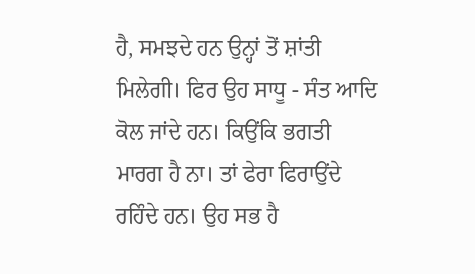ਹੈ, ਸਮਝਦੇ ਹਨ ਉਨ੍ਹਾਂ ਤੋਂ ਸ਼ਾਂਤੀ ਮਿਲੇਗੀ। ਫਿਰ ਉਹ ਸਾਧੂ - ਸੰਤ ਆਦਿ
ਕੋਲ ਜਾਂਦੇ ਹਨ। ਕਿਉਂਕਿ ਭਗਤੀ ਮਾਰਗ ਹੈ ਨਾ। ਤਾਂ ਫੇਰਾ ਫਿਰਾਉਂਦੇ ਰਹਿੰਦੇ ਹਨ। ਉਹ ਸਭ ਹੈ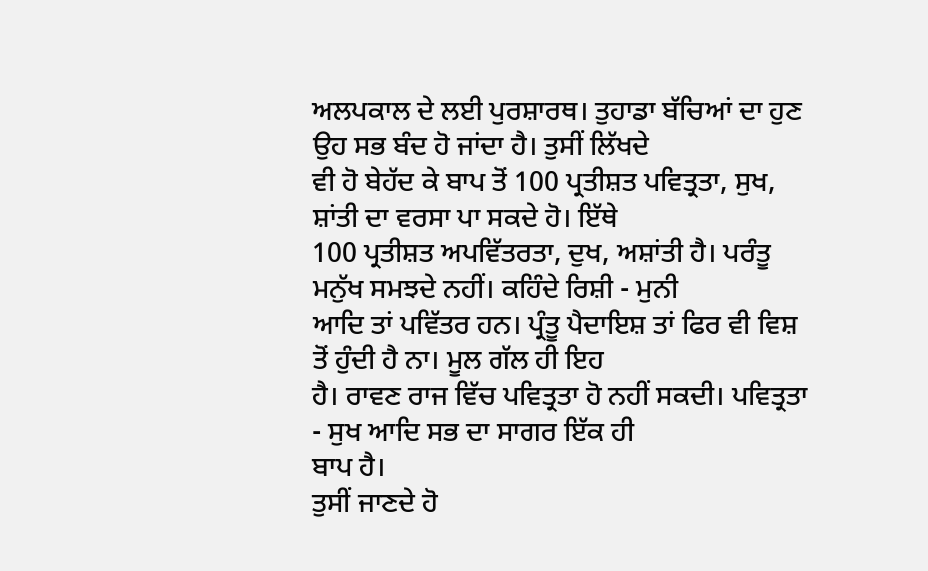ਅਲਪਕਾਲ ਦੇ ਲਈ ਪੁਰਸ਼ਾਰਥ। ਤੁਹਾਡਾ ਬੱਚਿਆਂ ਦਾ ਹੁਣ ਉਹ ਸਭ ਬੰਦ ਹੋ ਜਾਂਦਾ ਹੈ। ਤੁਸੀਂ ਲਿੱਖਦੇ
ਵੀ ਹੋ ਬੇਹੱਦ ਕੇ ਬਾਪ ਤੋਂ 100 ਪ੍ਰਤੀਸ਼ਤ ਪਵਿਤ੍ਰਤਾ, ਸੁਖ, ਸ਼ਾਂਤੀ ਦਾ ਵਰਸਾ ਪਾ ਸਕਦੇ ਹੋ। ਇੱਥੇ
100 ਪ੍ਰਤੀਸ਼ਤ ਅਪਵਿੱਤਰਤਾ, ਦੁਖ, ਅਸ਼ਾਂਤੀ ਹੈ। ਪਰੰਤੂ ਮਨੁੱਖ ਸਮਝਦੇ ਨਹੀਂ। ਕਹਿੰਦੇ ਰਿਸ਼ੀ - ਮੁਨੀ
ਆਦਿ ਤਾਂ ਪਵਿੱਤਰ ਹਨ। ਪ੍ਰੰਤੂ ਪੈਦਾਇਸ਼ ਤਾਂ ਫਿਰ ਵੀ ਵਿਸ਼ ਤੋਂ ਹੁੰਦੀ ਹੈ ਨਾ। ਮੂਲ ਗੱਲ ਹੀ ਇਹ
ਹੈ। ਰਾਵਣ ਰਾਜ ਵਿੱਚ ਪਵਿਤ੍ਰਤਾ ਹੋ ਨਹੀਂ ਸਕਦੀ। ਪਵਿਤ੍ਰਤਾ - ਸੁਖ ਆਦਿ ਸਭ ਦਾ ਸਾਗਰ ਇੱਕ ਹੀ
ਬਾਪ ਹੈ।
ਤੁਸੀਂ ਜਾਣਦੇ ਹੋ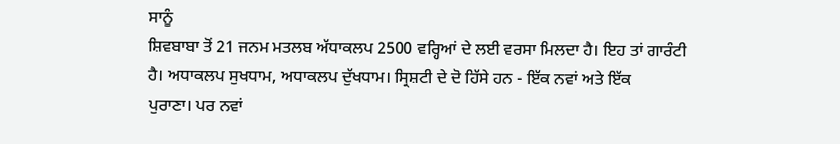ਸਾਨੂੰ
ਸ਼ਿਵਬਾਬਾ ਤੋਂ 21 ਜਨਮ ਮਤਲਬ ਅੱਧਾਕਲਪ 2500 ਵਰ੍ਹਿਆਂ ਦੇ ਲਈ ਵਰਸਾ ਮਿਲਦਾ ਹੈ। ਇਹ ਤਾਂ ਗਾਰੰਟੀ
ਹੈ। ਅਧਾਕਲਪ ਸੁਖਧਾਮ, ਅਧਾਕਲਪ ਦੁੱਖਧਾਮ। ਸ੍ਰਿਸ਼ਟੀ ਦੇ ਦੋ ਹਿੱਸੇ ਹਨ - ਇੱਕ ਨਵਾਂ ਅਤੇ ਇੱਕ
ਪੁਰਾਣਾ। ਪਰ ਨਵਾਂ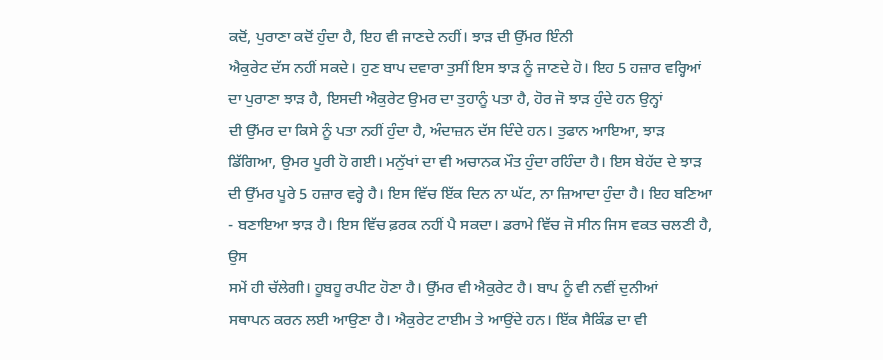ਕਦੋਂ, ਪੁਰਾਣਾ ਕਦੋਂ ਹੁੰਦਾ ਹੈ, ਇਹ ਵੀ ਜਾਣਦੇ ਨਹੀਂ। ਝਾੜ ਦੀ ਉੱਮਰ ਇੰਨੀ
ਐਕੁਰੇਟ ਦੱਸ ਨਹੀਂ ਸਕਦੇ। ਹੁਣ ਬਾਪ ਦਵਾਰਾ ਤੁਸੀਂ ਇਸ ਝਾੜ ਨੂੰ ਜਾਣਦੇ ਹੋ। ਇਹ 5 ਹਜ਼ਾਰ ਵਰ੍ਹਿਆਂ
ਦਾ ਪੁਰਾਣਾ ਝਾੜ ਹੈ, ਇਸਦੀ ਐਕੁਰੇਟ ਉਮਰ ਦਾ ਤੁਹਾਨੂੰ ਪਤਾ ਹੈ, ਹੋਰ ਜੋ ਝਾੜ ਹੁੰਦੇ ਹਨ ਉਨ੍ਹਾਂ
ਦੀ ਉੱਮਰ ਦਾ ਕਿਸੇ ਨੂੰ ਪਤਾ ਨਹੀਂ ਹੁੰਦਾ ਹੈ, ਅੰਦਾਜ਼ਨ ਦੱਸ ਦਿੰਦੇ ਹਨ। ਤੁਫਾਨ ਆਇਆ, ਝਾੜ
ਡਿੱਗਿਆ, ਉਮਰ ਪੂਰੀ ਹੋ ਗਈ। ਮਨੁੱਖਾਂ ਦਾ ਵੀ ਅਚਾਨਕ ਮੌਤ ਹੁੰਦਾ ਰਹਿੰਦਾ ਹੈ। ਇਸ ਬੇਹੱਦ ਦੇ ਝਾੜ
ਦੀ ਉੱਮਰ ਪੂਰੇ 5 ਹਜ਼ਾਰ ਵਰ੍ਹੇ ਹੈ। ਇਸ ਵਿੱਚ ਇੱਕ ਦਿਨ ਨਾ ਘੱਟ, ਨਾ ਜ਼ਿਆਦਾ ਹੁੰਦਾ ਹੈ। ਇਹ ਬਣਿਆ
- ਬਣਾਇਆ ਝਾੜ ਹੈ। ਇਸ ਵਿੱਚ ਫ਼ਰਕ ਨਹੀਂ ਪੈ ਸਕਦਾ। ਡਰਾਮੇ ਵਿੱਚ ਜੋ ਸੀਨ ਜਿਸ ਵਕਤ ਚਲਣੀ ਹੈ, ਉਸ
ਸਮੇਂ ਹੀ ਚੱਲੇਗੀ। ਹੂਬਹੂ ਰਪੀਟ ਹੋਣਾ ਹੈ। ਉੱਮਰ ਵੀ ਐਕੁਰੇਟ ਹੈ। ਬਾਪ ਨੂੰ ਵੀ ਨਵੀਂ ਦੁਨੀਆਂ
ਸਥਾਪਨ ਕਰਨ ਲਈ ਆਉਣਾ ਹੈ। ਐਕੁਰੇਟ ਟਾਈਮ ਤੇ ਆਉਂਦੇ ਹਨ। ਇੱਕ ਸੈਕਿੰਡ ਦਾ ਵੀ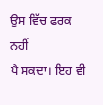ਉਸ ਵਿੱਚ ਫਰਕ ਨਹੀਂ
ਪੈ ਸਕਦਾ। ਇਹ ਵੀ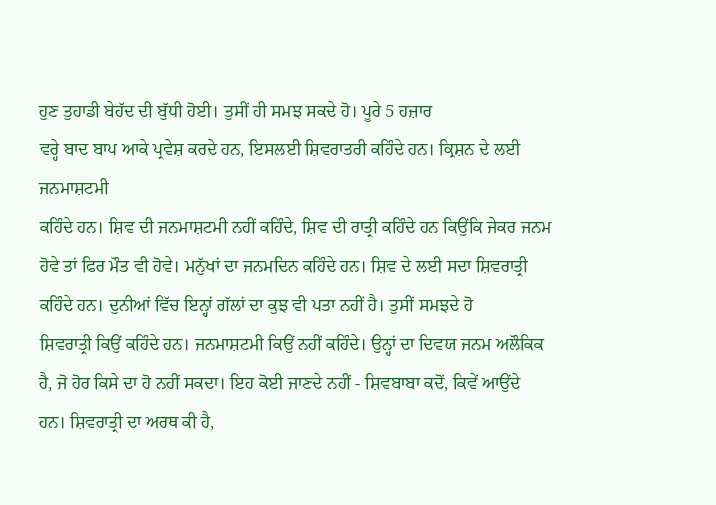ਹੁਣ ਤੁਹਾਡੀ ਬੇਹੱਦ ਦੀ ਬੁੱਧੀ ਹੋਈ। ਤੁਸੀਂ ਹੀ ਸਮਝ ਸਕਦੇ ਹੋ। ਪੂਰੇ 5 ਹਜ਼ਾਰ
ਵਰ੍ਹੇ ਬਾਦ ਬਾਪ ਆਕੇ ਪ੍ਰਵੇਸ਼ ਕਰਦੇ ਹਨ, ਇਸਲਈ ਸ਼ਿਵਰਾਤਰੀ ਕਹਿੰਦੇ ਹਨ। ਕ੍ਰਿਸ਼ਨ ਦੇ ਲਈ ਜਨਮਾਸ਼ਟਮੀ
ਕਹਿੰਦੇ ਹਨ। ਸ਼ਿਵ ਦੀ ਜਨਮਾਸ਼ਟਮੀ ਨਹੀਂ ਕਹਿੰਦੇ, ਸ਼ਿਵ ਦੀ ਰਾਤ੍ਰੀ ਕਹਿੰਦੇ ਹਨ ਕਿਉਂਕਿ ਜੇਕਰ ਜਨਮ
ਹੋਵੇ ਤਾਂ ਫਿਰ ਮੌਤ ਵੀ ਹੋਵੇ। ਮਨੁੱਖਾਂ ਦਾ ਜਨਮਦਿਨ ਕਹਿੰਦੇ ਹਨ। ਸ਼ਿਵ ਦੇ ਲਈ ਸਦਾ ਸ਼ਿਵਰਾਤ੍ਰੀ
ਕਹਿੰਦੇ ਹਨ। ਦੁਨੀਆਂ ਵਿੱਚ ਇਨ੍ਹਾਂ ਗੱਲਾਂ ਦਾ ਕੁਝ ਵੀ ਪਤਾ ਨਹੀਂ ਹੈ। ਤੁਸੀਂ ਸਮਝਦੇ ਹੋ
ਸ਼ਿਵਰਾਤ੍ਰੀ ਕਿਉਂ ਕਹਿੰਦੇ ਹਨ। ਜਨਮਾਸ਼ਟਮੀ ਕਿਉਂ ਨਹੀਂ ਕਹਿੰਦੇ। ਉਨ੍ਹਾਂ ਦਾ ਦਿਵਯ ਜਨਮ ਅਲੌਕਿਕ
ਹੈ, ਜੋ ਹੋਰ ਕਿਸੇ ਦਾ ਹੋ ਨਹੀਂ ਸਕਦਾ। ਇਹ ਕੋਈ ਜਾਣਦੇ ਨਹੀਂ - ਸ਼ਿਵਬਾਬਾ ਕਦੋਂ, ਕਿਵੇਂ ਆਉਂਦੇ
ਹਨ। ਸ਼ਿਵਰਾਤ੍ਰੀ ਦਾ ਅਰਥ ਕੀ ਹੈ,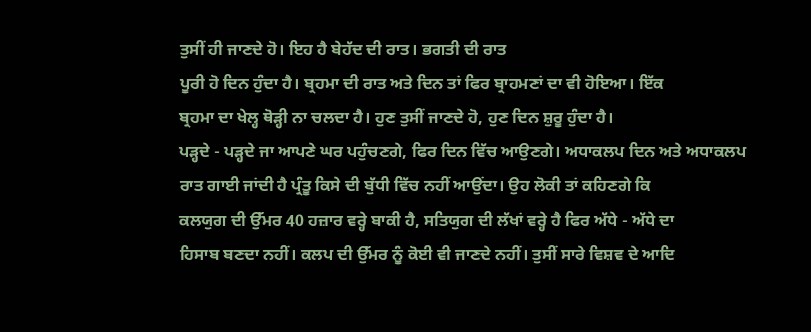ਤੁਸੀਂ ਹੀ ਜਾਣਦੇ ਹੋ। ਇਹ ਹੈ ਬੇਹੱਦ ਦੀ ਰਾਤ। ਭਗਤੀ ਦੀ ਰਾਤ
ਪੂਰੀ ਹੋ ਦਿਨ ਹੁੰਦਾ ਹੈ। ਬ੍ਰਹਮਾ ਦੀ ਰਾਤ ਅਤੇ ਦਿਨ ਤਾਂ ਫਿਰ ਬ੍ਰਾਹਮਣਾਂ ਦਾ ਵੀ ਹੋਇਆ। ਇੱਕ
ਬ੍ਰਹਮਾ ਦਾ ਖੇਲ੍ਹ ਥੋੜ੍ਹੀ ਨਾ ਚਲਦਾ ਹੈ। ਹੁਣ ਤੁਸੀਂ ਜਾਣਦੇ ਹੋ, ਹੁਣ ਦਿਨ ਸ਼ੁਰੂ ਹੁੰਦਾ ਹੈ।
ਪੜ੍ਹਦੇ - ਪੜ੍ਹਦੇ ਜਾ ਆਪਣੇ ਘਰ ਪਹੁੰਚਣਗੇ, ਫਿਰ ਦਿਨ ਵਿੱਚ ਆਉਣਗੇ। ਅਧਾਕਲਪ ਦਿਨ ਅਤੇ ਅਧਾਕਲਪ
ਰਾਤ ਗਾਈ ਜਾਂਦੀ ਹੈ ਪ੍ਰੰਤੂ ਕਿਸੇ ਦੀ ਬੁੱਧੀ ਵਿੱਚ ਨਹੀਂ ਆਉਂਦਾ। ਉਹ ਲੋਕੀ ਤਾਂ ਕਹਿਣਗੇ ਕਿ
ਕਲਯੁਗ ਦੀ ਉੱਮਰ 40 ਹਜ਼ਾਰ ਵਰ੍ਹੇ ਬਾਕੀ ਹੈ, ਸਤਿਯੁਗ ਦੀ ਲੱਖਾਂ ਵਰ੍ਹੇ ਹੈ ਫਿਰ ਅੱਧੇ - ਅੱਧੇ ਦਾ
ਹਿਸਾਬ ਬਣਦਾ ਨਹੀਂ। ਕਲਪ ਦੀ ਉੱਮਰ ਨੂੰ ਕੋਈ ਵੀ ਜਾਣਦੇ ਨਹੀਂ। ਤੁਸੀਂ ਸਾਰੇ ਵਿਸ਼ਵ ਦੇ ਆਦਿ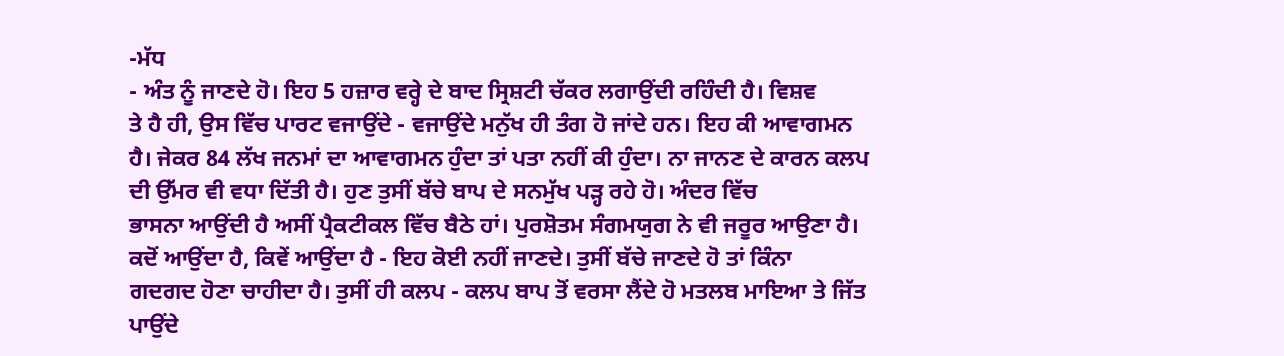-ਮੱਧ
- ਅੰਤ ਨੂੰ ਜਾਣਦੇ ਹੋ। ਇਹ 5 ਹਜ਼ਾਰ ਵਰ੍ਹੇ ਦੇ ਬਾਦ ਸ੍ਰਿਸ਼ਟੀ ਚੱਕਰ ਲਗਾਉਂਦੀ ਰਹਿੰਦੀ ਹੈ। ਵਿਸ਼ਵ
ਤੇ ਹੈ ਹੀ, ਉਸ ਵਿੱਚ ਪਾਰਟ ਵਜਾਉਂਦੇ - ਵਜਾਉਂਦੇ ਮਨੁੱਖ ਹੀ ਤੰਗ ਹੋ ਜਾਂਦੇ ਹਨ। ਇਹ ਕੀ ਆਵਾਗਮਨ
ਹੈ। ਜੇਕਰ 84 ਲੱਖ ਜਨਮਾਂ ਦਾ ਆਵਾਗਮਨ ਹੁੰਦਾ ਤਾਂ ਪਤਾ ਨਹੀਂ ਕੀ ਹੁੰਦਾ। ਨਾ ਜਾਨਣ ਦੇ ਕਾਰਨ ਕਲਪ
ਦੀ ਉੱਮਰ ਵੀ ਵਧਾ ਦਿੱਤੀ ਹੈ। ਹੁਣ ਤੁਸੀਂ ਬੱਚੇ ਬਾਪ ਦੇ ਸਨਮੁੱਖ ਪੜ੍ਹ ਰਹੇ ਹੋ। ਅੰਦਰ ਵਿੱਚ
ਭਾਸਨਾ ਆਉਂਦੀ ਹੈ ਅਸੀਂ ਪ੍ਰੈਕਟੀਕਲ ਵਿੱਚ ਬੈਠੇ ਹਾਂ। ਪੁਰਸ਼ੋਤਮ ਸੰਗਮਯੁਗ ਨੇ ਵੀ ਜਰੂਰ ਆਉਣਾ ਹੈ।
ਕਦੋਂ ਆਉਂਦਾ ਹੈ, ਕਿਵੇਂ ਆਉਂਦਾ ਹੈ - ਇਹ ਕੋਈ ਨਹੀਂ ਜਾਣਦੇ। ਤੁਸੀਂ ਬੱਚੇ ਜਾਣਦੇ ਹੋ ਤਾਂ ਕਿੰਨਾ
ਗਦਗਦ ਹੋਣਾ ਚਾਹੀਦਾ ਹੈ। ਤੁਸੀਂ ਹੀ ਕਲਪ - ਕਲਪ ਬਾਪ ਤੋਂ ਵਰਸਾ ਲੈਂਦੇ ਹੋ ਮਤਲਬ ਮਾਇਆ ਤੇ ਜਿੱਤ
ਪਾਉਂਦੇ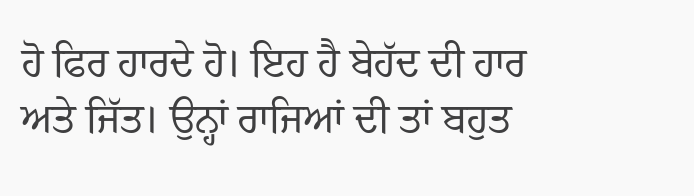ਹੋ ਫਿਰ ਹਾਰਦੇ ਹੋ। ਇਹ ਹੈ ਬੇਹੱਦ ਦੀ ਹਾਰ ਅਤੇ ਜਿੱਤ। ਉਨ੍ਹਾਂ ਰਾਜਿਆਂ ਦੀ ਤਾਂ ਬਹੁਤ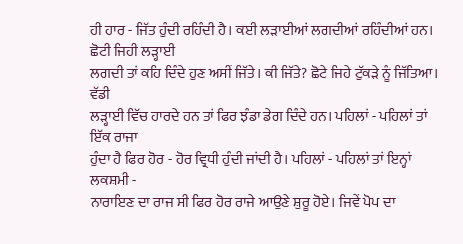ਹੀ ਹਾਰ - ਜਿੱਤ ਹੁੰਦੀ ਰਹਿੰਦੀ ਹੈ। ਕਈ ਲੜਾਈਆਂ ਲਗਦੀਆਂ ਰਹਿੰਦੀਆਂ ਹਨ। ਛੋਟੀ ਜਿਹੀ ਲੜ੍ਹਾਈ
ਲਗਦੀ ਤਾਂ ਕਹਿ ਦਿੰਦੇ ਹੁਣ ਅਸੀਂ ਜਿੱਤੇ। ਕੀ ਜਿੱਤੇ? ਛੋਟੇ ਜਿਹੇ ਟੁੱਕੜੇ ਨੂੰ ਜਿੱਤਿਆ। ਵੱਡੀ
ਲੜ੍ਹਾਈ ਵਿੱਚ ਹਾਰਦੇ ਹਨ ਤਾਂ ਫਿਰ ਝੰਡਾ ਡੇਗ ਦਿੰਦੇ ਹਨ। ਪਹਿਲਾਂ - ਪਹਿਲਾਂ ਤਾਂ ਇੱਕ ਰਾਜਾ
ਹੁੰਦਾ ਹੈ ਫਿਰ ਹੋਰ - ਹੋਰ ਵ੍ਰਿਧੀ ਹੁੰਦੀ ਜਾਂਦੀ ਹੈ। ਪਹਿਲਾਂ - ਪਹਿਲਾਂ ਤਾਂ ਇਨ੍ਹਾਂ ਲਕਸ਼ਮੀ -
ਨਾਰਾਇਣ ਦਾ ਰਾਜ ਸੀ ਫਿਰ ਹੋਰ ਰਾਜੇ ਆਉਣੇ ਸ਼ੁਰੂ ਹੋਏ। ਜਿਵੇਂ ਪੋਪ ਦਾ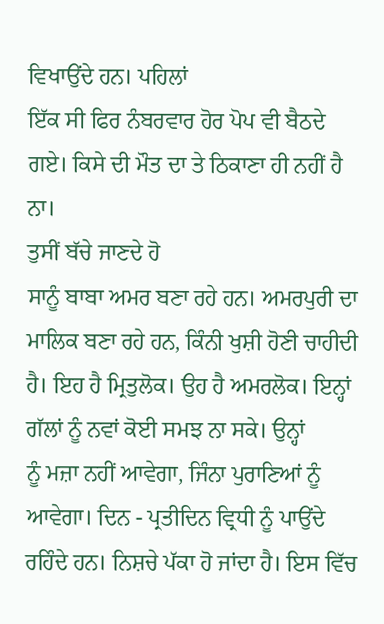ਵਿਖਾਉਂਦੇ ਹਨ। ਪਹਿਲਾਂ
ਇੱਕ ਸੀ ਫਿਰ ਨੰਬਰਵਾਰ ਹੋਰ ਪੋਪ ਵੀ ਬੈਠਦੇ ਗਏ। ਕਿਸੇ ਦੀ ਮੌਤ ਦਾ ਤੇ ਠਿਕਾਣਾ ਹੀ ਨਹੀਂ ਹੈ ਨਾ।
ਤੁਸੀਂ ਬੱਚੇ ਜਾਣਦੇ ਹੋ
ਸਾਨੂੰ ਬਾਬਾ ਅਮਰ ਬਣਾ ਰਹੇ ਹਨ। ਅਮਰਪੁਰੀ ਦਾ ਮਾਲਿਕ ਬਣਾ ਰਹੇ ਹਨ, ਕਿੰਨੀ ਖੁਸ਼ੀ ਹੋਣੀ ਚਾਹੀਦੀ
ਹੈ। ਇਹ ਹੈ ਮ੍ਰਿਤੁਲੋਕ। ਉਹ ਹੈ ਅਮਰਲੋਕ। ਇਨ੍ਹਾਂ ਗੱਲਾਂ ਨੂੰ ਨਵਾਂ ਕੋਈ ਸਮਝ ਨਾ ਸਕੇ। ਉਨ੍ਹਾਂ
ਨੂੰ ਮਜ਼ਾ ਨਹੀਂ ਆਵੇਗਾ, ਜਿੰਨਾ ਪੁਰਾਣਿਆਂ ਨੂੰ ਆਵੇਗਾ। ਦਿਨ - ਪ੍ਰਤੀਦਿਨ ਵ੍ਰਿਧੀ ਨੂੰ ਪਾਉਂਦੇ
ਰਹਿੰਦੇ ਹਨ। ਨਿਸ਼ਚੇ ਪੱਕਾ ਹੋ ਜਾਂਦਾ ਹੈ। ਇਸ ਵਿੱਚ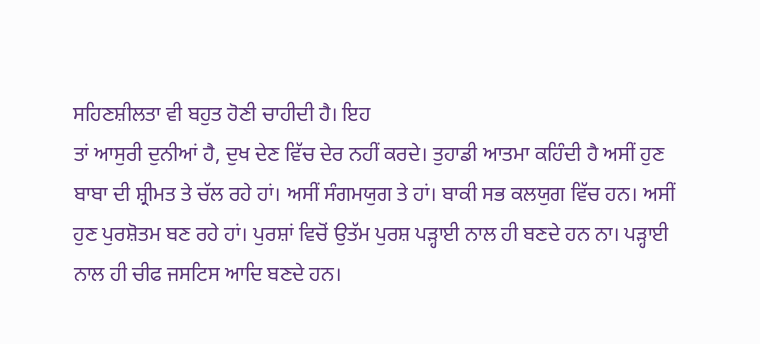ਸਹਿਣਸ਼ੀਲਤਾ ਵੀ ਬਹੁਤ ਹੋਣੀ ਚਾਹੀਦੀ ਹੈ। ਇਹ
ਤਾਂ ਆਸੁਰੀ ਦੁਨੀਆਂ ਹੈ, ਦੁਖ ਦੇਣ ਵਿੱਚ ਦੇਰ ਨਹੀਂ ਕਰਦੇ। ਤੁਹਾਡੀ ਆਤਮਾ ਕਹਿੰਦੀ ਹੈ ਅਸੀਂ ਹੁਣ
ਬਾਬਾ ਦੀ ਸ਼੍ਰੀਮਤ ਤੇ ਚੱਲ ਰਹੇ ਹਾਂ। ਅਸੀਂ ਸੰਗਮਯੁਗ ਤੇ ਹਾਂ। ਬਾਕੀ ਸਭ ਕਲਯੁਗ ਵਿੱਚ ਹਨ। ਅਸੀਂ
ਹੁਣ ਪੁਰਸ਼ੋਤਮ ਬਣ ਰਹੇ ਹਾਂ। ਪੁਰਸ਼ਾਂ ਵਿਚੋਂ ਉਤੱਮ ਪੁਰਸ਼ ਪੜ੍ਹਾਈ ਨਾਲ ਹੀ ਬਣਦੇ ਹਨ ਨਾ। ਪੜ੍ਹਾਈ
ਨਾਲ ਹੀ ਚੀਫ ਜਸਟਿਸ ਆਦਿ ਬਣਦੇ ਹਨ।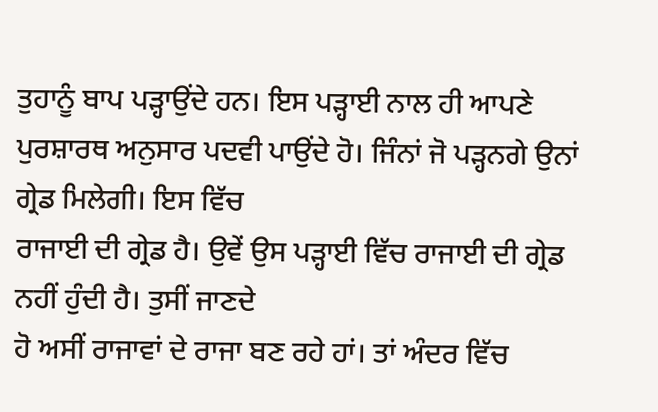ਤੁਹਾਨੂੰ ਬਾਪ ਪੜ੍ਹਾਉਂਦੇ ਹਨ। ਇਸ ਪੜ੍ਹਾਈ ਨਾਲ ਹੀ ਆਪਣੇ
ਪੁਰਸ਼ਾਰਥ ਅਨੁਸਾਰ ਪਦਵੀ ਪਾਉਂਦੇ ਹੋ। ਜਿੰਨਾਂ ਜੋ ਪੜ੍ਹਨਗੇ ਉਨਾਂ ਗ੍ਰੇਡ ਮਿਲੇਗੀ। ਇਸ ਵਿੱਚ
ਰਾਜਾਈ ਦੀ ਗ੍ਰੇਡ ਹੈ। ਉਵੇਂ ਉਸ ਪੜ੍ਹਾਈ ਵਿੱਚ ਰਾਜਾਈ ਦੀ ਗ੍ਰੇਡ ਨਹੀਂ ਹੁੰਦੀ ਹੈ। ਤੁਸੀਂ ਜਾਣਦੇ
ਹੋ ਅਸੀਂ ਰਾਜਾਵਾਂ ਦੇ ਰਾਜਾ ਬਣ ਰਹੇ ਹਾਂ। ਤਾਂ ਅੰਦਰ ਵਿੱਚ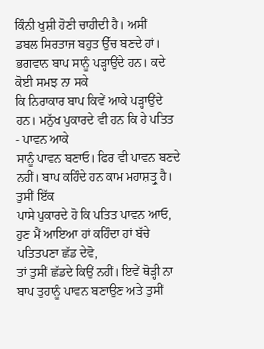ਕਿੰਨੀ ਖੁਸ਼ੀ ਹੋਣੀ ਚਾਹੀਦੀ ਹੈ। ਅਸੀਂ
ਡਬਲ ਸਿਰਤਾਜ ਬਹੁਤ ਉੱਚ ਬਣਦੇ ਹਾਂ। ਭਗਵਾਨ ਬਾਪ ਸਾਨੂੰ ਪੜ੍ਹਾਉਂਦੇ ਹਨ। ਕਦੇ ਕੋਈ ਸਮਝ ਨਾ ਸਕੇ
ਕਿ ਨਿਰਾਕਾਰ ਬਾਪ ਕਿਵੇਂ ਆਕੇ ਪੜ੍ਹਾਉਂਦੇ ਹਨ। ਮਨੁੱਖ ਪੁਕਾਰਦੇ ਵੀ ਹਨ ਕਿ ਹੇ ਪਤਿਤ - ਪਾਵਨ ਆਕੇ
ਸਾਨੂੰ ਪਾਵਨ ਬਣਾਓ। ਫਿਰ ਵੀ ਪਾਵਨ ਬਣਦੇ ਨਹੀਂ। ਬਾਪ ਕਹਿੰਦੇ ਹਨ ਕਾਮ ਮਹਾਸ਼ਤ੍ਰੁ ਹੈ। ਤੁਸੀਂ ਇੱਕ
ਪਾਸੇ ਪੁਕਾਰਦੇ ਹੋ ਕਿ ਪਤਿਤ ਪਾਵਨ ਆਓ, ਹੁਣ ਮੈਂ ਆਇਆ ਹਾਂ ਕਹਿੰਦਾ ਹਾਂ ਬੱਚੇ ਪਤਿਤਪਣਾ ਛੱਡ ਦੇਵੋ,
ਤਾਂ ਤੁਸੀਂ ਛੱਡਦੇ ਕਿਉਂ ਨਹੀਂ। ਇਵੇਂ ਥੋੜ੍ਹੀ ਨਾ ਬਾਪ ਤੁਹਾਨੂੰ ਪਾਵਨ ਬਣਾਉਣ ਅਤੇ ਤੁਸੀਂ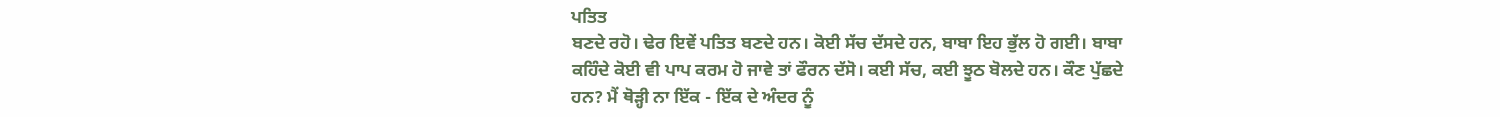ਪਤਿਤ
ਬਣਦੇ ਰਹੋ। ਢੇਰ ਇਵੇਂ ਪਤਿਤ ਬਣਦੇ ਹਨ। ਕੋਈ ਸੱਚ ਦੱਸਦੇ ਹਨ, ਬਾਬਾ ਇਹ ਭੁੱਲ ਹੋ ਗਈ। ਬਾਬਾ
ਕਹਿੰਦੇ ਕੋਈ ਵੀ ਪਾਪ ਕਰਮ ਹੋ ਜਾਵੇ ਤਾਂ ਫੌਰਨ ਦੱਸੋ। ਕਈ ਸੱਚ, ਕਈ ਝੂਠ ਬੋਲਦੇ ਹਨ। ਕੌਣ ਪੁੱਛਦੇ
ਹਨ? ਮੈਂ ਥੋੜ੍ਹੀ ਨਾ ਇੱਕ - ਇੱਕ ਦੇ ਅੰਦਰ ਨੂੰ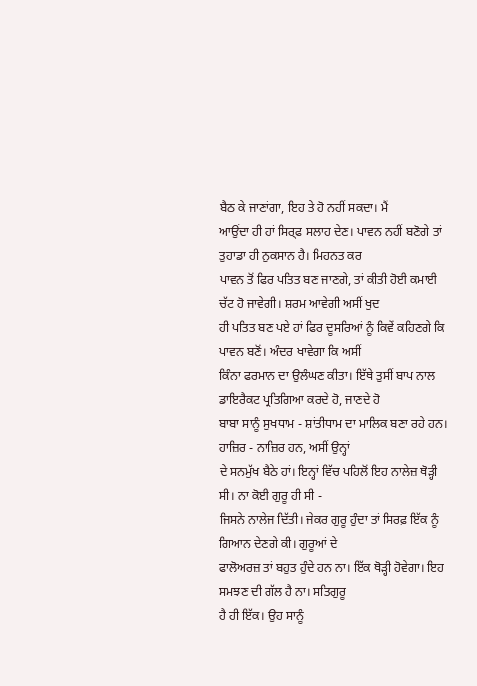ਬੈਠ ਕੇ ਜਾਣਾਂਗਾ, ਇਹ ਤੇ ਹੋ ਨਹੀਂ ਸਕਦਾ। ਮੈਂ
ਆਉਂਦਾ ਹੀ ਹਾਂ ਸਿਰ੍ਫ ਸਲਾਹ ਦੇਣ। ਪਾਵਨ ਨਹੀਂ ਬਣੋਗੇ ਤਾਂ ਤੁਹਾਡਾ ਹੀ ਨੁਕਸਾਨ ਹੈ। ਮਿਹਨਤ ਕਰ
ਪਾਵਨ ਤੋਂ ਫਿਰ ਪਤਿਤ ਬਣ ਜਾਣਗੇ, ਤਾਂ ਕੀਤੀ ਹੋਈ ਕਮਾਈ ਚੱਟ ਹੋ ਜਾਵੇਗੀ। ਸ਼ਰਮ ਆਵੇਗੀ ਅਸੀਂ ਖੁਦ
ਹੀ ਪਤਿਤ ਬਣ ਪਏ ਹਾਂ ਫਿਰ ਦੂਸਰਿਆਂ ਨੂੰ ਕਿਵੇਂ ਕਹਿਣਗੇ ਕਿ ਪਾਵਨ ਬਣੋਂ। ਅੰਦਰ ਖਾਵੇਗਾ ਕਿ ਅਸੀਂ
ਕਿੰਨਾ ਫਰਮਾਨ ਦਾ ਉਲੰਘਣ ਕੀਤਾ। ਇੱਥੇ ਤੁਸੀਂ ਬਾਪ ਨਾਲ ਡਾਇਰੈਕਟ ਪ੍ਰਤਿਗਿਆ ਕਰਦੇ ਹੋ, ਜਾਣਦੇ ਹੋ
ਬਾਬਾ ਸਾਨੂੰ ਸੁਖਧਾਮ - ਸ਼ਾਂਤੀਧਾਮ ਦਾ ਮਾਲਿਕ ਬਣਾ ਰਹੇ ਹਨ। ਹਾਜ਼ਿਰ - ਨਾਜ਼ਿਰ ਹਨ, ਅਸੀਂ ਉਨ੍ਹਾਂ
ਦੇ ਸਨਮੁੱਖ ਬੈਠੇ ਹਾਂ। ਇਨ੍ਹਾਂ ਵਿੱਚ ਪਹਿਲੋਂ ਇਹ ਨਾਲੇਜ਼ ਥੋੜ੍ਹੀ ਸੀ। ਨਾ ਕੋਈ ਗੁਰੂ ਹੀ ਸੀ -
ਜਿਸਨੇ ਨਾਲੇਜ ਦਿੱਤੀ। ਜੇਕਰ ਗੁਰੂ ਹੁੰਦਾ ਤਾਂ ਸਿਰਫ਼ ਇੱਕ ਨੂੰ ਗਿਆਨ ਦੇਣਗੇ ਕੀ। ਗੁਰੂਆਂ ਦੇ
ਫਾਲੋਅਰਜ਼ ਤਾਂ ਬਹੁਤ ਹੁੰਦੇ ਹਨ ਨਾ। ਇੱਕ ਥੋੜ੍ਹੀ ਹੋਵੇਗਾ। ਇਹ ਸਮਝਣ ਦੀ ਗੱਲ ਹੈ ਨਾ। ਸਤਿਗੁਰੂ
ਹੈ ਹੀ ਇੱਕ। ਉਹ ਸਾਨੂੰ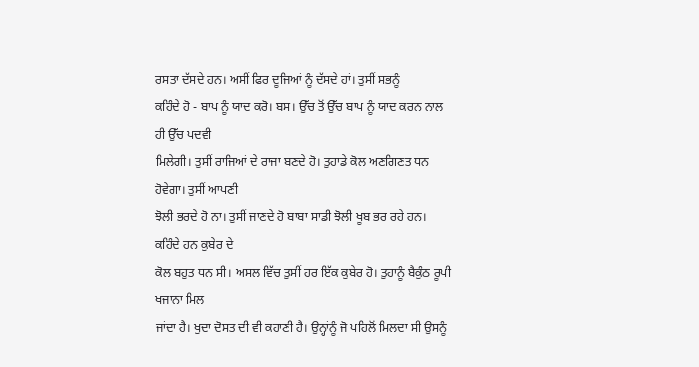ਰਸਤਾ ਦੱਸਦੇ ਹਨ। ਅਸੀਂ ਫਿਰ ਦੂਜਿਆਂ ਨੂੰ ਦੱਸਦੇ ਹਾਂ। ਤੁਸੀਂ ਸਭਨੂੰ
ਕਹਿੰਦੇ ਹੋ - ਬਾਪ ਨੂੰ ਯਾਦ ਕਰੋ। ਬਸ। ਉੱਚ ਤੋਂ ਉੱਚ ਬਾਪ ਨੂੰ ਯਾਦ ਕਰਨ ਨਾਲ ਹੀ ਉੱਚ ਪਦਵੀ
ਮਿਲੇਗੀ। ਤੁਸੀਂ ਰਾਜਿਆਂ ਦੇ ਰਾਜਾ ਬਣਦੇ ਹੋ। ਤੁਹਾਡੇ ਕੋਲ ਅਣਗਿਣਤ ਧਨ ਹੋਵੇਗਾ। ਤੁਸੀਂ ਆਪਣੀ
ਝੋਲੀ ਭਰਦੇ ਹੋ ਨਾ। ਤੁਸੀਂ ਜਾਣਦੇ ਹੋ ਬਾਬਾ ਸਾਡੀ ਝੋਲੀ ਖੂਬ ਭਰ ਰਹੇ ਹਨ। ਕਹਿੰਦੇ ਹਨ ਕੁਬੇਰ ਦੇ
ਕੋਲ ਬਹੁਤ ਧਨ ਸੀ। ਅਸਲ ਵਿੱਚ ਤੁਸੀਂ ਹਰ ਇੱਕ ਕੁਬੇਰ ਹੋ। ਤੁਹਾਨੂੰ ਬੈਕੁੰਠ ਰੂਪੀ ਖਜਾਨਾ ਮਿਲ
ਜਾਂਦਾ ਹੈ। ਖੁਦਾ ਦੋਸਤ ਦੀ ਵੀ ਕਹਾਣੀ ਹੈ। ਉਨ੍ਹਾਂਨੂੰ ਜੋ ਪਹਿਲੋਂ ਮਿਲਦਾ ਸੀ ਉਸਨੂੰ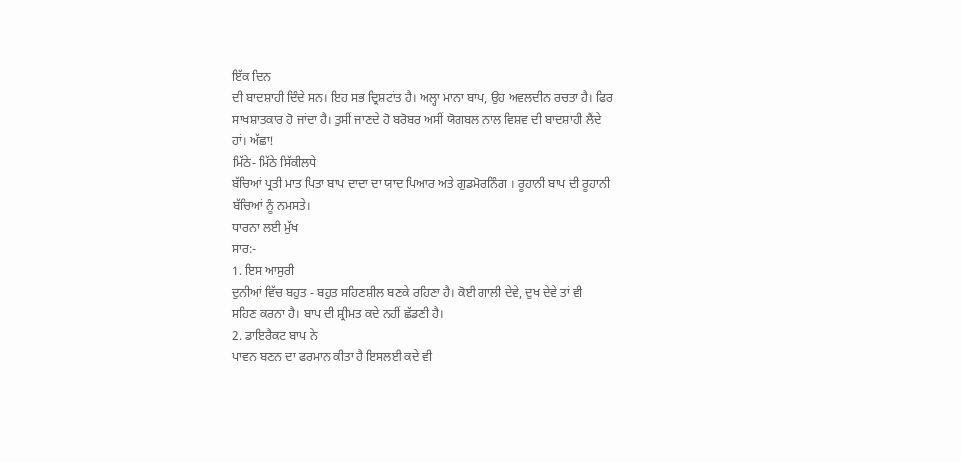ਇੱਕ ਦਿਨ
ਦੀ ਬਾਦਸ਼ਾਹੀ ਦਿੰਦੇ ਸਨ। ਇਹ ਸਭ ਦ੍ਰਿਸ਼ਟਾਂਤ ਹੈ। ਅਲ੍ਹਾ ਮਾਨਾ ਬਾਪ, ਉਹ ਅਵਲਦੀਨ ਰਚਤਾ ਹੈ। ਫਿਰ
ਸਾਖਸ਼ਾਤਕਾਰ ਹੋ ਜਾਂਦਾ ਹੈ। ਤੁਸੀਂ ਜਾਣਦੇ ਹੋ ਬਰੋਬਰ ਅਸੀਂ ਯੋਗਬਲ ਨਾਲ ਵਿਸ਼ਵ ਦੀ ਬਾਦਸ਼ਾਹੀ ਲੈਂਦੇ
ਹਾਂ। ਅੱਛਾ!
ਮਿੱਠੇ- ਮਿੱਠੇ ਸਿੱਕੀਲਧੇ
ਬੱਚਿਆਂ ਪ੍ਰਤੀ ਮਾਤ ਪਿਤਾ ਬਾਪ ਦਾਦਾ ਦਾ ਯਾਦ ਪਿਆਰ ਅਤੇ ਗੁਡਮੋਰਨਿੰਗ । ਰੂਹਾਨੀ ਬਾਪ ਦੀ ਰੂਹਾਨੀ
ਬੱਚਿਆਂ ਨੂੰ ਨਮਸਤੇ।
ਧਾਰਨਾ ਲਈ ਮੁੱਖ
ਸਾਰ:-
1. ਇਸ ਆਸੁਰੀ
ਦੁਨੀਆਂ ਵਿੱਚ ਬਹੁਤ - ਬਹੁਤ ਸਹਿਣਸ਼ੀਲ ਬਣਕੇ ਰਹਿਣਾ ਹੈ। ਕੋਈ ਗਾਲੀ ਦੇਵੇ, ਦੁਖ ਦੇਵੇ ਤਾਂ ਵੀ
ਸਹਿਣ ਕਰਨਾ ਹੈ। ਬਾਪ ਦੀ ਸ਼੍ਰੀਮਤ ਕਦੇ ਨਹੀਂ ਛੱਡਣੀ ਹੈ।
2. ਡਾਇਰੈਕਟ ਬਾਪ ਨੇ
ਪਾਵਨ ਬਣਨ ਦਾ ਫਰਮਾਨ ਕੀਤਾ ਹੈ ਇਸਲਈ ਕਦੇ ਵੀ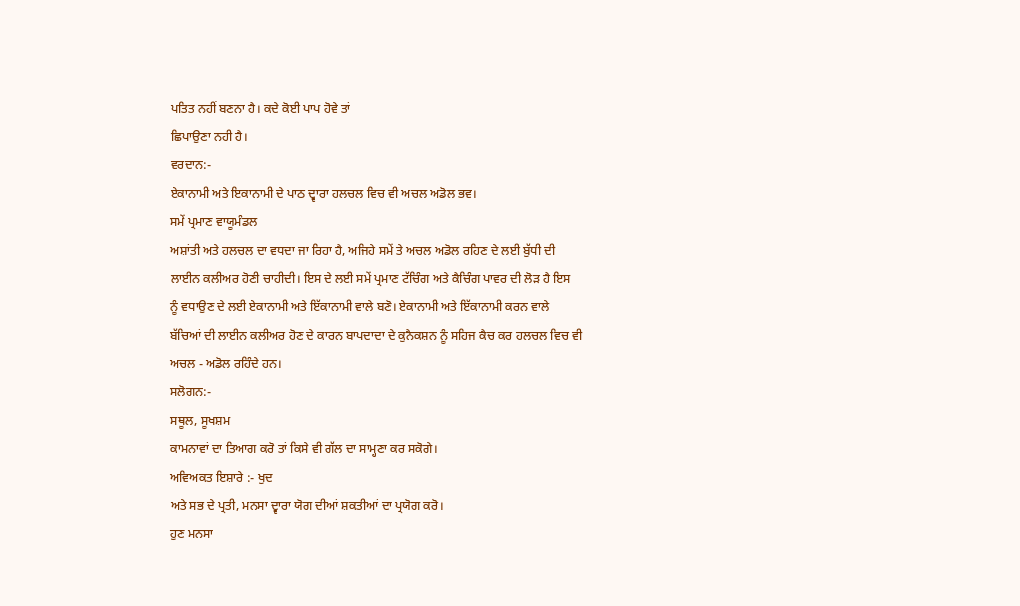ਪਤਿਤ ਨਹੀਂ ਬਣਨਾ ਹੈ। ਕਦੇ ਕੋਈ ਪਾਪ ਹੋਵੇ ਤਾਂ
ਛਿਪਾਉਣਾ ਨਹੀ ਹੈ।
ਵਰਦਾਨ:-
ਏਕਾਨਾਮੀ ਅਤੇ ਇਕਾਨਾਮੀ ਦੇ ਪਾਠ ਦ੍ਵਾਰਾ ਹਲਚਲ ਵਿਚ ਵੀ ਅਚਲ ਅਡੋਲ ਭਵ।
ਸਮੇਂ ਪ੍ਰਮਾਣ ਵਾਯੂਮੰਡਲ
ਅਸ਼ਾਂਤੀ ਅਤੇ ਹਲਚਲ ਦਾ ਵਧਦਾ ਜਾ ਰਿਹਾ ਹੈ, ਅਜਿਹੇ ਸਮੇਂ ਤੇ ਅਚਲ ਅਡੋਲ ਰਹਿਣ ਦੇ ਲਈ ਬੁੱਧੀ ਦੀ
ਲਾਈਨ ਕਲੀਅਰ ਹੋਣੀ ਚਾਹੀਦੀ। ਇਸ ਦੇ ਲਈ ਸਮੇਂ ਪ੍ਰਮਾਣ ਟੱਚਿੰਗ ਅਤੇ ਕੈਚਿੰਗ ਪਾਵਰ ਦੀ ਲੋੜ ਹੈ ਇਸ
ਨੂੰ ਵਧਾਉਣ ਦੇ ਲਈ ਏਕਾਨਾਮੀ ਅਤੇ ਇੱਕਾਨਾਮੀ ਵਾਲੇ ਬਣੋ। ਏਕਾਨਾਮੀ ਅਤੇ ਇੱਕਾਨਾਮੀ ਕਰਨ ਵਾਲੇ
ਬੱਚਿਆਂ ਦੀ ਲਾਈਨ ਕਲੀਅਰ ਹੋਣ ਦੇ ਕਾਰਨ ਬਾਪਦਾਦਾ ਦੇ ਕੁਨੈਕਸ਼ਨ ਨੂੰ ਸਹਿਜ ਕੈਚ ਕਰ ਹਲਚਲ ਵਿਚ ਵੀ
ਅਚਲ - ਅਡੋਲ ਰਹਿੰਦੇ ਹਨ।
ਸਲੋਗਨ:-
ਸਥੂਲ, ਸੂਖਸ਼ਮ
ਕਾਮਨਾਵਾਂ ਦਾ ਤਿਆਗ ਕਰੋ ਤਾਂ ਕਿਸੇ ਵੀ ਗੱਲ ਦਾ ਸਾਮ੍ਹਣਾ ਕਰ ਸਕੋਗੇ।
ਅਵਿਅਕਤ ਇਸ਼ਾਰੇ :- ਖੁਦ
ਅਤੇ ਸਭ ਦੇ ਪ੍ਰਤੀ, ਮਨਸਾ ਦ੍ਵਾਰਾ ਯੋਗ ਦੀਆਂ ਸ਼ਕਤੀਆਂ ਦਾ ਪ੍ਰਯੋਗ ਕਰੋ।
ਹੁਣ ਮਨਸਾ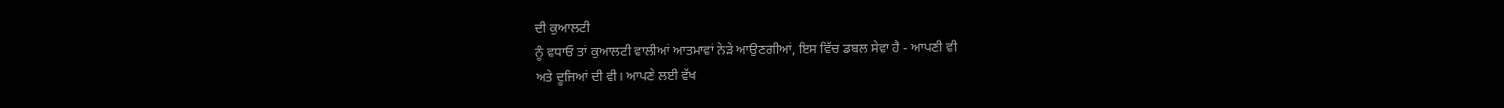ਦੀ ਕੁਆਲਟੀ
ਨੂੰ ਵਧਾਓ ਤਾਂ ਕੁਆਲਟੀ ਵਾਲੀਆਂ ਆਤਮਾਵਾਂ ਨੇੜੇ ਆਉਣਗੀਆਂ, ਇਸ ਵਿੱਚ ਡਬਲ ਸੇਵਾ ਹੈ - ਆਪਣੀ ਵੀ
ਅਤੇ ਦੂਜਿਆਂ ਦੀ ਵੀ। ਆਪਣੇ ਲਈ ਵੱਖ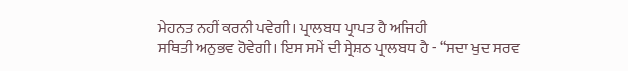ਮੇਹਨਤ ਨਹੀਂ ਕਰਨੀ ਪਵੇਗੀ। ਪ੍ਰਾਲਬਧ ਪ੍ਰਾਪਤ ਹੈ ਅਜਿਹੀ
ਸਥਿਤੀ ਅਨੁਭਵ ਹੋਵੇਗੀ। ਇਸ ਸਮੇਂ ਦੀ ਸ੍ਰੇਸ਼ਠ ਪ੍ਰਾਲਬਧ ਹੈ - “ਸਦਾ ਖੁਦ ਸਰਵ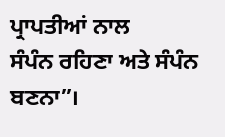ਪ੍ਰਾਪਤੀਆਂ ਨਾਲ
ਸੰਪੰਨ ਰਹਿਣਾ ਅਤੇ ਸੰਪੰਨ ਬਣਨਾ”।